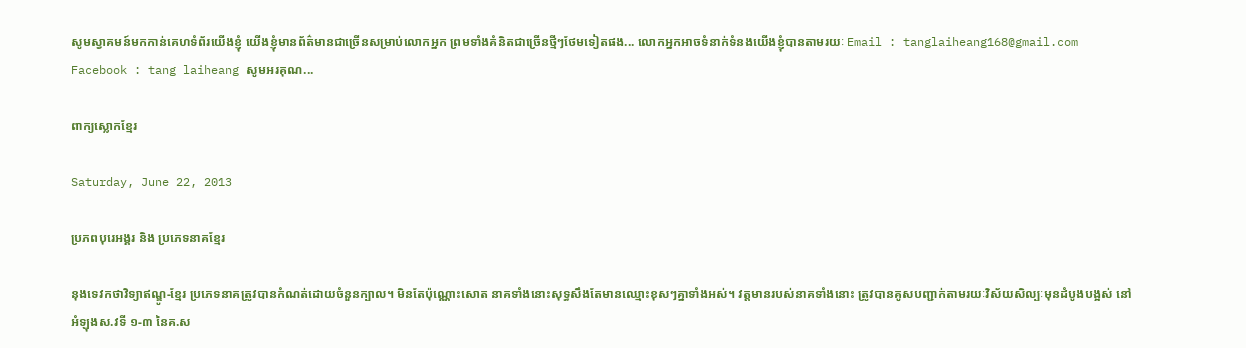សូមស្វាគមន៍មកកាន់គេហទំព័រយើងខ្ញុំ យើងខ្ញុំមានព័ត៌មានជាច្រើនសម្រាប់លោកអ្នក ព្រមទាំងគំនិតជាច្រើនថ្មីៗថែមទៀតផង... លោកអ្នកអាចទំនាក់ទំនងយើងខ្ញុំបានតាមរយៈ Email : tanglaiheang168@gmail.com Facebook : tang laiheang សូមអរគុណ...

ពាក្យស្លោកខ្មែរ

Saturday, June 22, 2013

ប្រភពបុរេអង្គរ និង ប្រភេទនាគខ្មែរ

នុងទេវកថាវិទ្យាឥណ្ឌូ-ខ្មែរ ប្រភេទនាគត្រូវបានកំណត់ដោយចំនួនក្បាល។ មិនតែប៉ុណ្ណោះសោត នាគទាំងនោះសុទ្ធសឹងតែមានឈ្មោះខុសៗគ្នាទាំងអស់។ វត្តមានរបស់នាគទាំងនោះ ត្រូវបានគូសបញ្ជាក់តាមរយៈវិស័យសិល្បៈមុនដំបូងបង្អស់ នៅអំឡុងស.វទី ១-៣ នៃគ.ស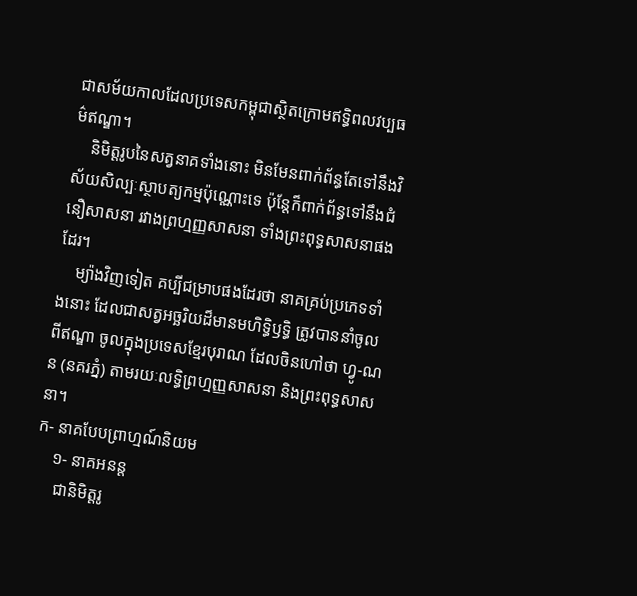ជាសម័យកាលដែលប្រទេសកម្ពុជាស្ថិតក្រោមឥទ្ធិពលវប្បធម៌ឥណ្ឌា។
    និមិត្តរូបនៃសត្វនាគទាំងនោះ មិនមែនពាក់ព័ន្ធតែទៅនឹងវិស័យសិល្បៈស្ថាបត្យកម្មប៉ុណ្ណោះទេ ប៉ុន្តែក៏ពាក់ព័ន្ធទៅនឹងជំនឿសាសនា រវាងព្រហ្មញ្ញសាសនា ទាំងព្រះពុទ្ធសាសនាផងដែរ។
    ម្យ៉ាងវិញទៀត គប្បីជម្រាបផងដែរថា នាគគ្រប់ប្រភេទទាំងនោះ ដែលជាសត្វអច្ឆរិយដ៏មានមហិទ្ធិឫទ្ធិ ត្រូវបាននាំចូលពីឥណ្ឌា ចូលក្នុងប្រទេសខ្មែរបុរាណ ដែលចិនហៅថា ហ្វូ-ណន (នគរភ្នំ) តាមរយៈលទ្ធិព្រហ្មញ្ញសាសនា និងព្រះពុទ្ធសាសនា។
ក- នាគបែបព្រាហ្មណ៍និយម
    ១- នាគអនន្ត
     ជានិមិត្តរូ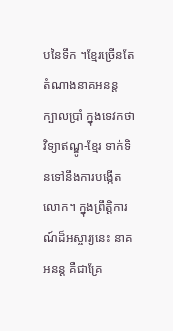បនៃទឹក ។ខ្មែរច្រើនតែតំណាងនាគអនន្ត ក្បាលប្រាំ ក្នុងទេវកថាវិទ្យាឥណ្ឌូ-ខ្មែរ ទាក់ទិនទៅនឹងការបង្កើតលោក។ ក្នុងព្រឹត្តិការណ៍ដ៏អស្ចារ្យនេះ នាគអនន្ត គឺជាគ្រែ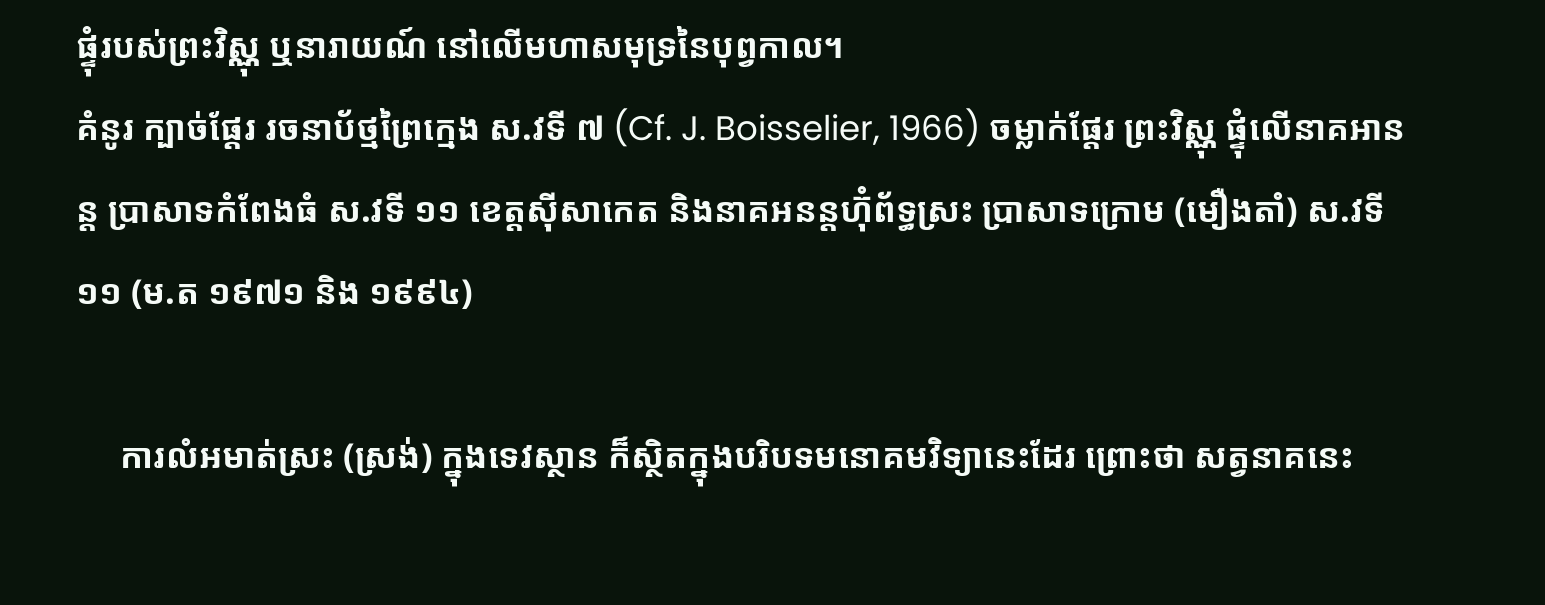ផ្ទុំរបស់ព្រះវិស្ណុ ឬនារាយណ៍ នៅលើមហាសមុទ្រនៃបុព្វកាល។
គំនូរ ក្បាច់ផ្តែរ រចនាប័ថ្មព្រៃក្មេង ស.វទី ៧ (Cf. J. Boisselier, 1966) ចម្លាក់ផ្តែរ ព្រះវិស្ណុ ផ្ទុំលើនាគអានន្ត ប្រាសាទកំពែងធំ ស.វទី ១១ ខេត្តស៊ីសាកេត និងនាគអនន្តហ៊ុំព័ទ្ធស្រះ ប្រាសាទក្រោម (មឿងតាំ) ស.វទី ១១ (ម.ត ១៩៧១ និង ១៩៩៤)

     ការលំអមាត់ស្រះ (ស្រង់) ក្នុងទេវស្ថាន ក៏ស្ថិតក្នុងបរិបទមនោគមវិទ្យានេះដែរ ព្រោះថា សត្វនាគនេះ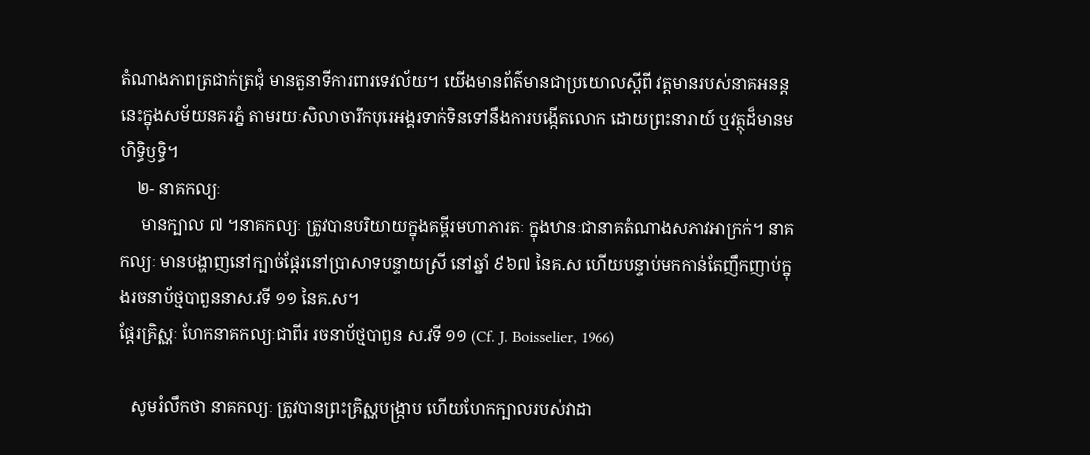តំណាងភាពត្រជាក់ត្រជុំ មានតួនាទីការពារទេវល័យ។ យើងមានព័ត៌មានជាប្រយោលស្តីពី វត្តមានរបស់នាគអនន្តនេះក្នុងសម័យនគរភ្នំ តាមរយៈសិលាចារឹកបុរេអង្គរទាក់ទិនទៅនឹងការបង្កើតលោក ដោយព្រះនារាយ៍ ឬវត្ថុដ៏មានមហិទ្ធិឫទ្ធិ។
    ២- នាគកល្យៈ
     មានក្បាល ៧ ។នាគកល្យៈ ត្រូវបានបរិយាយក្នុងគម្ពីរមហាភារតៈ ក្នុងឋានៈជានាគតំណាងសភាវអាក្រក់។ នាគកល្យៈ មានបង្ហាញនៅក្បាច់ផ្តែរនៅប្រាសាទបន្ទាយស្រី នៅឆ្នាំ ៩៦៧ នៃគ.ស ហើយបន្ទាប់មកកាន់តែញឹកញាប់ក្នុងរចនាប័ថ្មបាពួននាស.វទី ១១ នៃគ.ស។
ផ្តែរគ្រិស្ណៈ ហែកនាគកល្យៈជាពីរ រចនាប័ថ្មបាពួន ស.វទី ១១ (Cf. J. Boisselier, 1966)

   សូមរំលឹកថា នាគកល្យៈ ត្រូវបានព្រះគ្រិស្ណបង្ក្រាប ហើយហែកក្បាលរបស់វាដា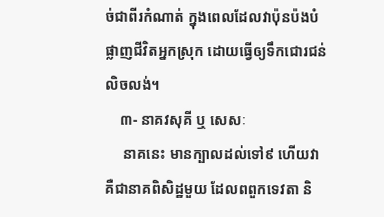ច់ជាពីរកំណាត់ ក្នុងពេលដែលវាប៉ុនប៉ងបំផ្លាញជីវិតអ្នកស្រុក ដោយធ្វើឲ្យទឹកជោរជន់លិចលង់។
    ៣- នាគវសុគី ឬ សេសៈ
     នាគនេះ មានក្បាលដល់ទៅ៩ ហើយវាគឺជានាគពិសិដ្ឋមួយ ដែលពពួកទេវតា និ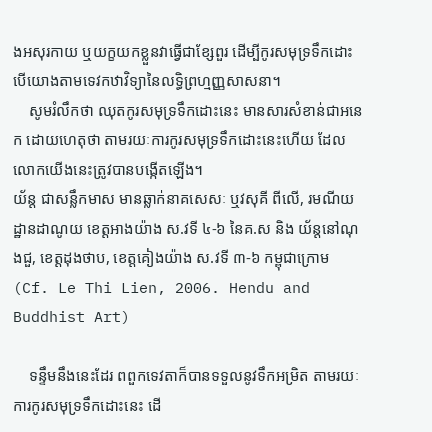ងអសុរកាយ ឬយក្ខយកខ្លួនវាធ្វើជាខ្សែពួរ ដើម្បីកូរសមុទ្រទឹកដោះ បើយោងតាមទេវកឋាវិទ្យានៃលទ្ធិព្រហ្មញ្ញសាសនា។
    សូមរំលឹកថា ឈុតកូរសមុទ្រទឹកដោះនេះ មានសារសំខាន់ជាអនេក ដោយហេតុថា តាមរយៈការកូរសមុទ្រទឹកដោះនេះហើយ ដែលលោកយើងនេះត្រូវបានបង្កើតឡើង។
យ័ន្ត ជាសន្លឹកមាស មានឆ្លាក់នាគសេសៈ ឬវសុគី ពីលើ, រមណីយដ្ឋានដាណូយ ខេត្តអាងយ៉ាង ស.វទី ៤-៦ នៃគ.ស និង យ័ន្តនៅណុងជួ, ខេត្តដុងថាប, ខេត្តគៀងយ៉ាង ស.វទី ៣-៦ កម្ពុជាក្រោម (Cf. Le Thi Lien, 2006. Hendu and Buddhist Art)

    ទន្ទឹមនឹងនេះដែរ ពពួកទេវតាក៏បានទទួលនូវទឹកអម្រិត តាមរយៈការកូរសមុទ្រទឹកដោះនេះ ដើ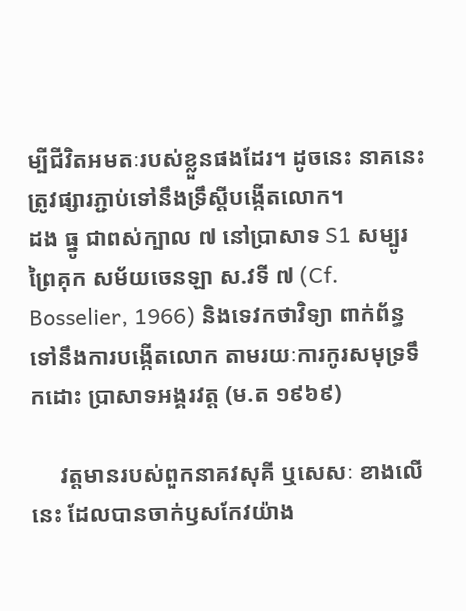ម្បីជីវិតអមតៈរបស់ខ្លួនផងដែរ។ ដូចនេះ នាគនេះ ត្រូវផ្សារភ្ជាប់ទៅនឹងទ្រឹស្តីបង្កើតលោក។
ដង ធ្នូ ជាពស់ក្បាល ៧ នៅប្រាសាទ S1 សម្បូរព្រៃគុក សម័យចេនឡា ស.វទី ៧ (Cf. Bosselier, 1966) និងទេវកថាវិទ្យា ពាក់ព័ន្ធទៅនឹងការបង្កើតលោក តាមរយៈការកូរសមុទ្រទឹកដោះ ប្រាសាទអង្គរវត្ត (ម.ត ១៩៦៩)

     វត្តមានរបស់ពួកនាគវសុគី ឬសេសៈ ខាងលើនេះ ដែលបានចាក់ឫសកែវយ៉ាង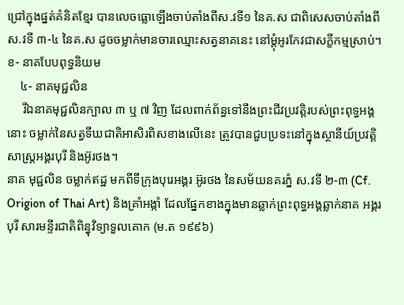ជ្រៅក្នុងផ្នត់គំនិតខ្មែរ បានលេចធ្លោឡើងចាប់តាំងពីស.វទី១ នៃគ.ស ជាពិសេសចាប់តាំងពីស.វទី ៣-៤ នៃគ.ស ដូចចម្លាក់មានចារឈ្មោះសត្វនាគនេះ នៅម្តុំអូរកែវជាសក្ខីកម្មស្រាប់។
ខ- នាគបែបពុទ្ធនិយម
    ៤- នាគមុជ្ជលិន
     រីឯនាគមុជ្ជលិនក្បាល ៣ ឬ ៧ វិញ ដែលពាក់ព័ន្ធទៅនឹងព្រះជីវប្រវត្តិរបស់ព្រះពុទ្ធអង្គនោះ ចម្លាក់នៃសត្វទីឃជាតិអាសិរពិសខាងលើនេះ ត្រូវបានជួបប្រទះនៅក្នុងស្ថានីយ៍ប្រវត្តិសាស្ត្រអង្គរបុរី និងអ៊ូរថង។
នាគ មុជ្ជលិន ចម្លាក់ឥដ្ឋ មកពីទីក្រុងបុរេអង្គរ អ៊ូរថង នៃសម័យនគរភ្នំ ស.វទី ២-៣ (Cf. Origion of Thai Art) និងគ្រាំអង្កាំ ដែលផ្នែកខាងក្នុងមានឆ្លាក់ព្រះពុទ្ធអង្គឆ្លាក់នាគ អង្គរបុរី សារមន្ទីរជាតិពិន្ធុវិទ្យាទួលគោក (ម.ត ១៩៩៦)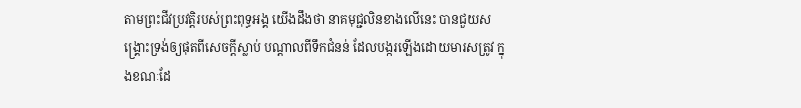តាមព្រះជីវប្រវត្តិរបស់ព្រះពុទ្ធអង្គ យើងដឹងថា នាគមុជ្ជលិនខាងលើនេះ បានជួយសង្គ្រោះទ្រង់ឲ្យផុតពីសេចក្តីស្លាប់ បណ្តាលពីទឹកជំនន់ ដែលបង្ករឡើងដោយមារសត្រូវ ក្នុងខណៈដែ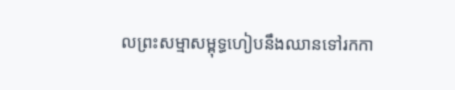លព្រះសម្មាសម្ពុទ្ធហៀបនឹងឈានទៅរកកា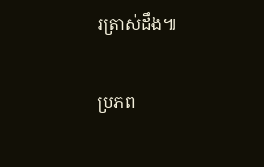រត្រាស់ដឹង៕

ប្រភព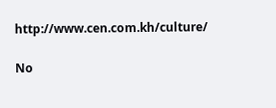http://www.cen.com.kh/culture/

No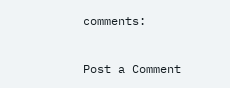comments:

Post a Comment